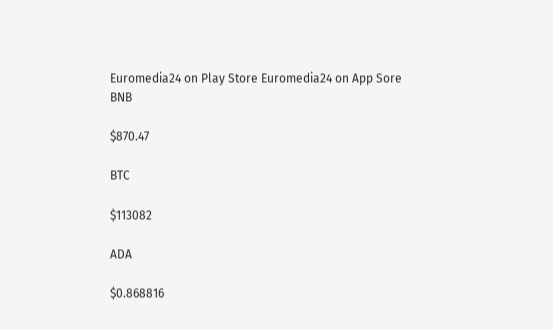Euromedia24 on Play Store Euromedia24 on App Sore
BNB

$870.47

BTC

$113082

ADA

$0.868816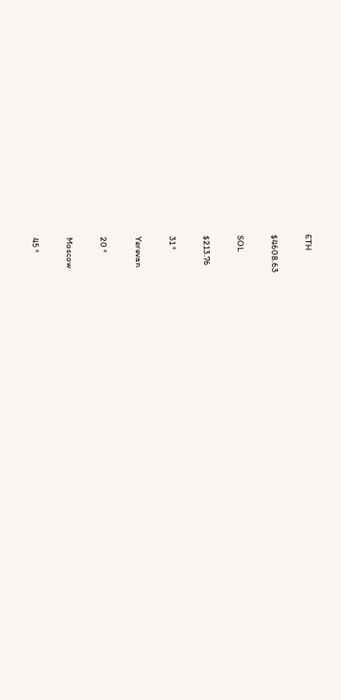ETH

$4608.63

SOL

$213.76

31 °

Yerevan

20 °

Moscow

45 °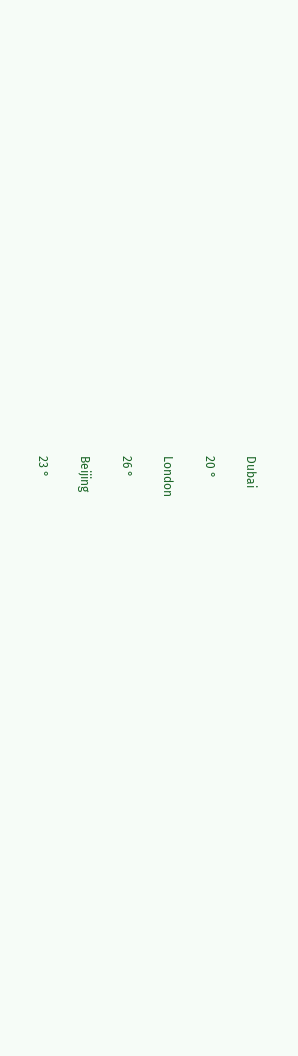Dubai

20 °

London

26 °

Beijing

23 °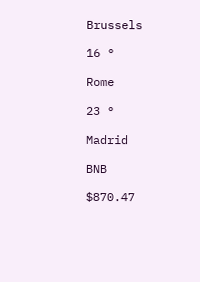Brussels

16 °

Rome

23 °

Madrid

BNB

$870.47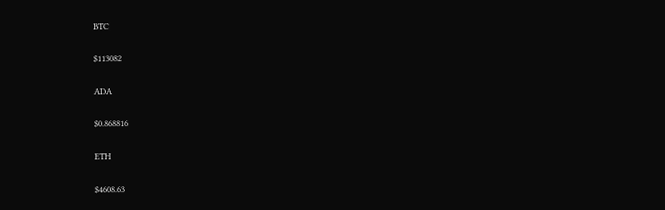BTC

$113082

ADA

$0.868816

ETH

$4608.63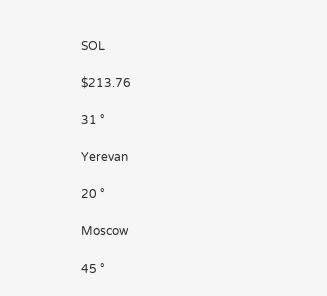SOL

$213.76

31 °

Yerevan

20 °

Moscow

45 °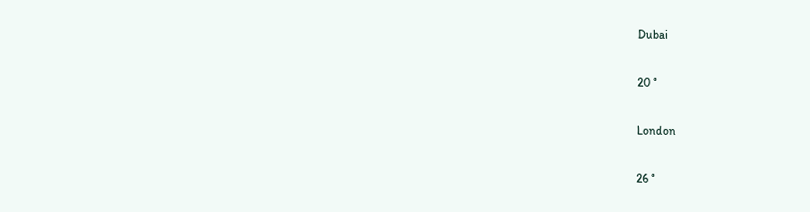Dubai

20 °

London

26 °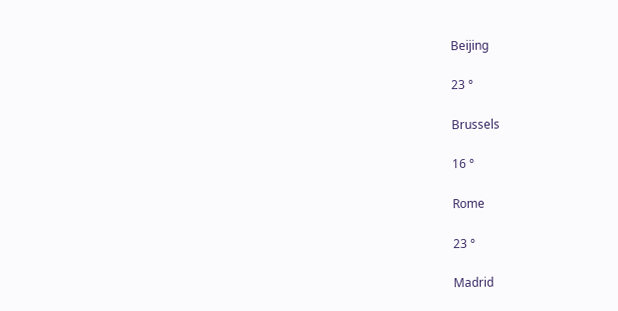Beijing

23 °

Brussels

16 °

Rome

23 °

Madrid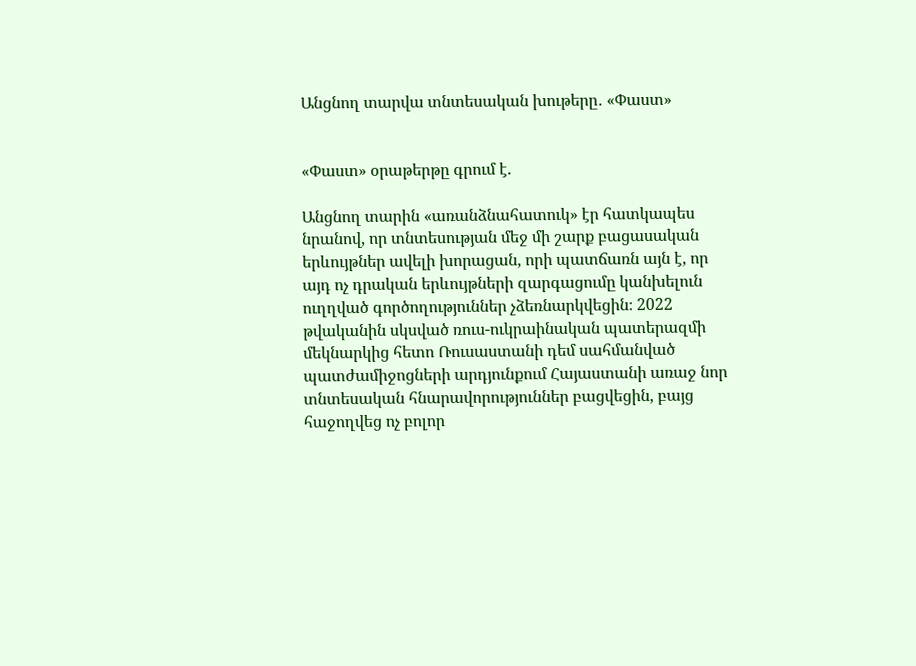Անցնող տարվա տնտեսական խութերը․ «Փաստ»


«Փաստ» օրաթերթը գրում է.

Անցնող տարին «առանձնահատուկ» էր հատկապես նրանով, որ տնտեսության մեջ մի շարք բացասական երևույթներ ավելի խորացան, որի պատճառն այն է, որ այդ ոչ դրական երևույթների զարգացումը կանխելուն ուղղված գործողություններ չձեռնարկվեցին։ 2022 թվականին սկսված ռուս-ուկրաինական պատերազմի մեկնարկից հետո Ռուսաստանի դեմ սահմանված պատժամիջոցների արդյունքում Հայաստանի առաջ նոր տնտեսական հնարավորություններ բացվեցին, բայց հաջողվեց ոչ բոլոր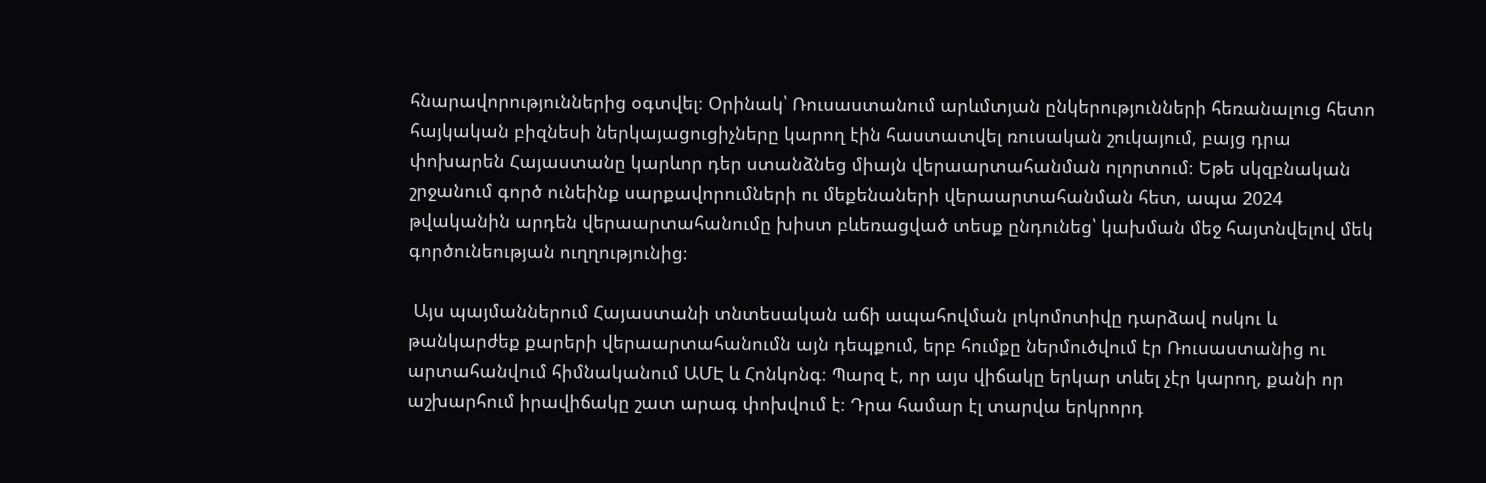հնարավորություններից օգտվել։ Օրինակ՝ Ռուսաստանում արևմտյան ընկերությունների հեռանալուց հետո հայկական բիզնեսի ներկայացուցիչները կարող էին հաստատվել ռուսական շուկայում, բայց դրա փոխարեն Հայաստանը կարևոր դեր ստանձնեց միայն վերաարտահանման ոլորտում։ Եթե սկզբնական շրջանում գործ ունեինք սարքավորումների ու մեքենաների վերաարտահանման հետ, ապա 2024 թվականին արդեն վերաարտահանումը խիստ բևեռացված տեսք ընդունեց՝ կախման մեջ հայտնվելով մեկ գործունեության ուղղությունից։

 Այս պայմաններում Հայաստանի տնտեսական աճի ապահովման լոկոմոտիվը դարձավ ոսկու և թանկարժեք քարերի վերաարտահանումն այն դեպքում, երբ հումքը ներմուծվում էր Ռուսաստանից ու արտահանվում հիմնականում ԱՄԷ և Հոնկոնգ։ Պարզ է, որ այս վիճակը երկար տևել չէր կարող, քանի որ աշխարհում իրավիճակը շատ արագ փոխվում է։ Դրա համար էլ տարվա երկրորդ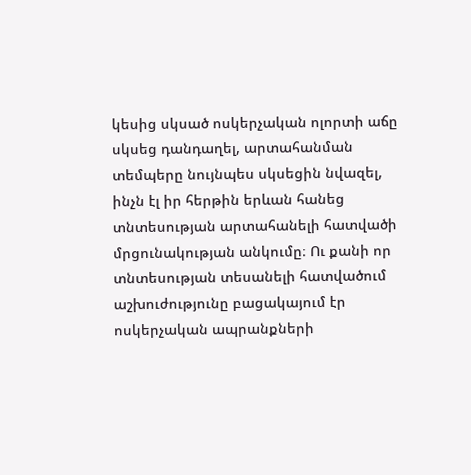կեսից սկսած ոսկերչական ոլորտի աճը սկսեց դանդաղել, արտահանման տեմպերը նույնպես սկսեցին նվազել, ինչն էլ իր հերթին երևան հանեց տնտեսության արտահանելի հատվածի մրցունակության անկումը։ Ու քանի որ տնտեսության տեսանելի հատվածում աշխուժությունը բացակայում էր ոսկերչական ապրանքների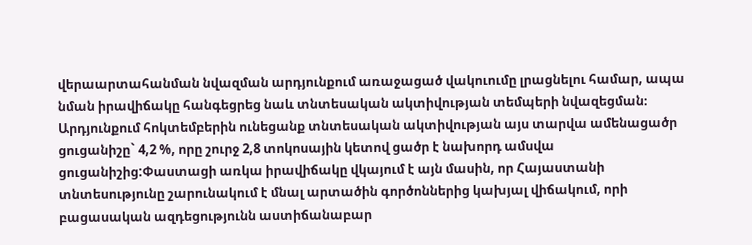վերաարտահանման նվազման արդյունքում առաջացած վակուումը լրացնելու համար, ապա նման իրավիճակը հանգեցրեց նաև տնտեսական ակտիվության տեմպերի նվազեցման։ Արդյունքում հոկտեմբերին ունեցանք տնտեսական ակտիվության այս տարվա ամենացածր ցուցանիշը` 4,2 %, որը շուրջ 2,8 տոկոսային կետով ցածր է նախորդ ամսվա ցուցանիշից:Փաստացի առկա իրավիճակը վկայում է այն մասին, որ Հայաստանի տնտեսությունը շարունակում է մնալ արտածին գործոններից կախյալ վիճակում, որի բացասական ազդեցությունն աստիճանաբար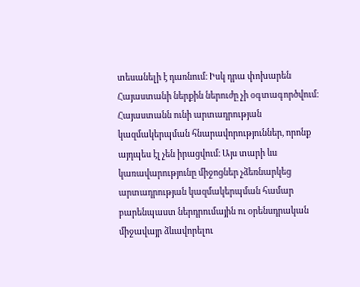տեսանելի է դառնում։ Իսկ դրա փոխարեն Հայաստանի ներքին ներուժը չի օգտագործվում։ Հայաստանն ունի արտադրության կազմակերպման հնարավորություններ, որոնք այդպես էլ չեն իրացվում։ Այս տարի ևս կառավարությունը միջոցներ չձեռնարկեց արտադրության կազմակերպման համար բարենպաստ ներդրումային ու օրենսդրական միջավայր ձևավորելու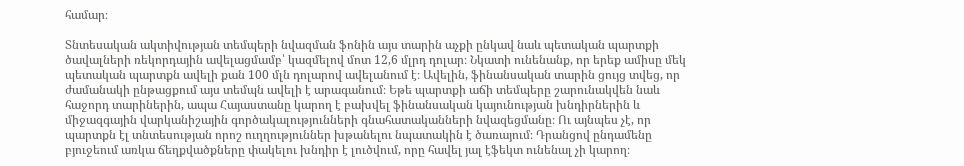համար։

Տնտեսական ակտիվության տեմպերի նվազման ֆոնին այս տարին աչքի ընկավ նաև պետական պարտքի ծավալների ռեկորդային ավելացմամբ՝ կազմելով մոտ 12,6 մլրդ դոլար։ Նկատի ունենանք, որ երեք ամիսը մեկ պետական պարտքն ավելի քան 100 մլն դոլարով ավելանում է։ Ավելին, ֆինանսական տարին ցույց տվեց, որ ժամանակի ընթացքում այս տեմպն ավելի է արագանում։ Եթե պարտքի աճի տեմպերը շարունակվեն նաև հաջորդ տարիներին, ապա Հայաստանը կարող է բախվել ֆինանսական կայունության խնդիրներին և միջազգային վարկանիշային գործակալությունների գնահատականների նվազեցմանը։ Ու այնպես չէ, որ պարտքն էլ տնտեսության որոշ ուղղություններ խթանելու նպատակին է ծառայում։ Դրանցով ընդամենը բյուջեում առկա ճեղքվածքները փակելու խնդիր է լուծվում, որը հավել յալ էֆեկտ ունենալ չի կարող։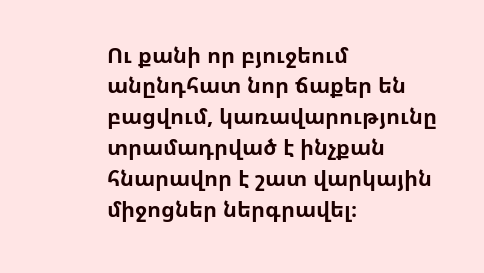Ու քանի որ բյուջեում անընդհատ նոր ճաքեր են բացվում, կառավարությունը տրամադրված է ինչքան հնարավոր է շատ վարկային միջոցներ ներգրավել։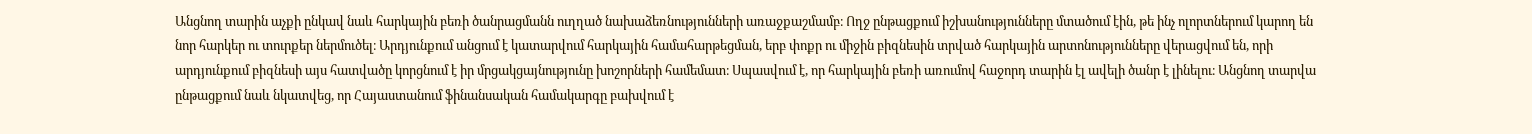Անցնող տարին աչքի ընկավ նաև հարկային բեռի ծանրացմանն ուղղած նախաձեռնությունների առաջքաշմամբ։ Ողջ ընթացքում իշխանությունները մտածում էին, թե ինչ ոլորտներում կարող են նոր հարկեր ու տուրքեր ներմուծել։ Արդյունքում անցում է կատարվում հարկային համահարթեցման, երբ փոքր ու միջին բիզնեսին տրված հարկային արտոնությունները վերացվում են, որի արդյունքում բիզնեսի այս հատվածը կորցնում է իր մրցակցայնությունը խոշորների համեմատ։ Սպասվում է, որ հարկային բեռի առումով հաջորդ տարին էլ ավելի ծանր է լինելու։ Անցնող տարվա ընթացքում նաև նկատվեց, որ Հայաստանում ֆինանսական համակարգը բախվում է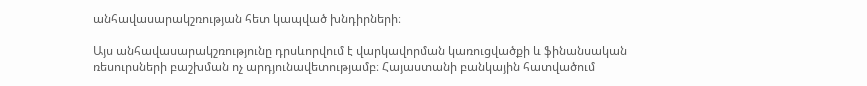անհավասարակշռության հետ կապված խնդիրների։

Այս անհավասարակշռությունը դրսևորվում է վարկավորման կառուցվածքի և ֆինանսական ռեսուրսների բաշխման ոչ արդյունավետությամբ։ Հայաստանի բանկային հատվածում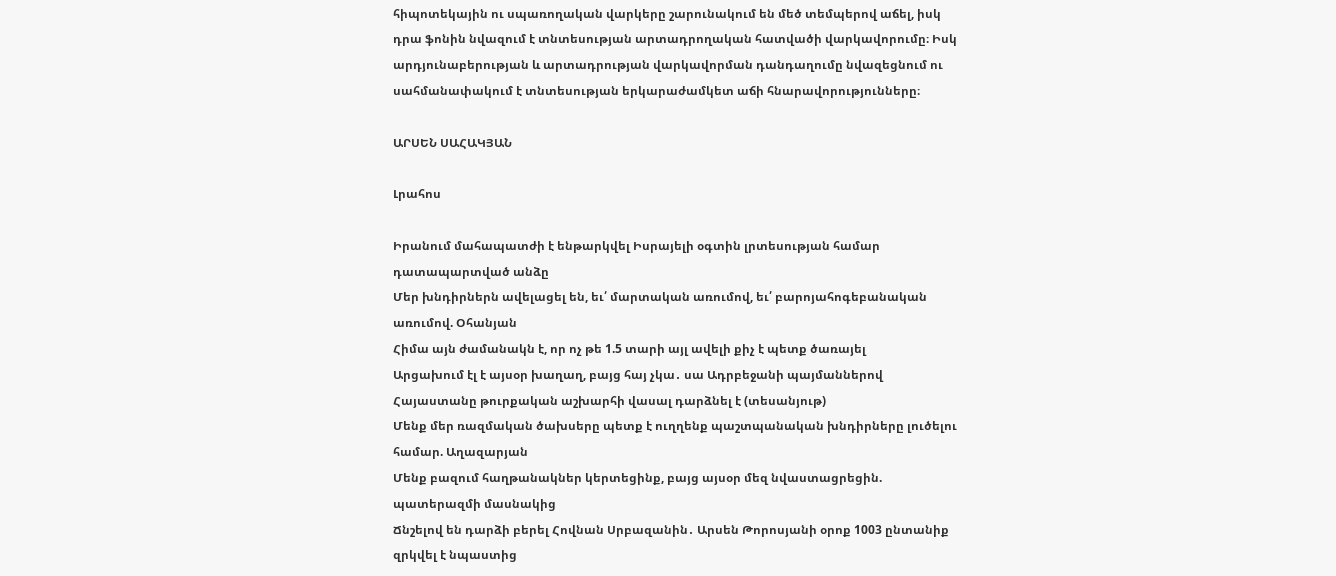հիպոտեկային ու սպառողական վարկերը շարունակում են մեծ տեմպերով աճել, իսկ դրա ֆոնին նվազում է տնտեսության արտադրողական հատվածի վարկավորումը։ Իսկ արդյունաբերության և արտադրության վարկավորման դանդաղումը նվազեցնում ու սահմանափակում է տնտեսության երկարաժամկետ աճի հնարավորությունները։

ԱՐՍԵՆ ՍԱՀԱԿՅԱՆ

Լրահոս

Իրանում մահապատժի է ենթարկվել Իսրայելի օգտին լրտեսության համար դատապարտված անձը
Մեր խնդիրներն ավելացել են, եւ՛ մարտական առումով, եւ՛ բարոյահոգեբանական առումով. Օհանյան
Հիմա այն ժամանակն է, որ ոչ թե 1.5 տարի այլ ավելի քիչ է պետք ծառայել
Արցախում էլ է այսօր խաղաղ, բայց հայ չկա․ սա Ադրբեջանի պայմաններով Հայաստանը թուրքական աշխարհի վասալ դարձնել է (տեսանյութ)
Մենք մեր ռազմական ծախսերը պետք է ուղղենք պաշտպանական խնդիրները լուծելու համար. Աղազարյան
Մենք բազում հաղթանակներ կերտեցինք, բայց այսօր մեզ նվաստացրեցին. պատերազմի մասնակից
Ճնշելով են դարձի բերել Հովնան Սրբազանին․ Արսեն Թորոսյանի օրոք 1003 ընտանիք զրկվել է նպաստից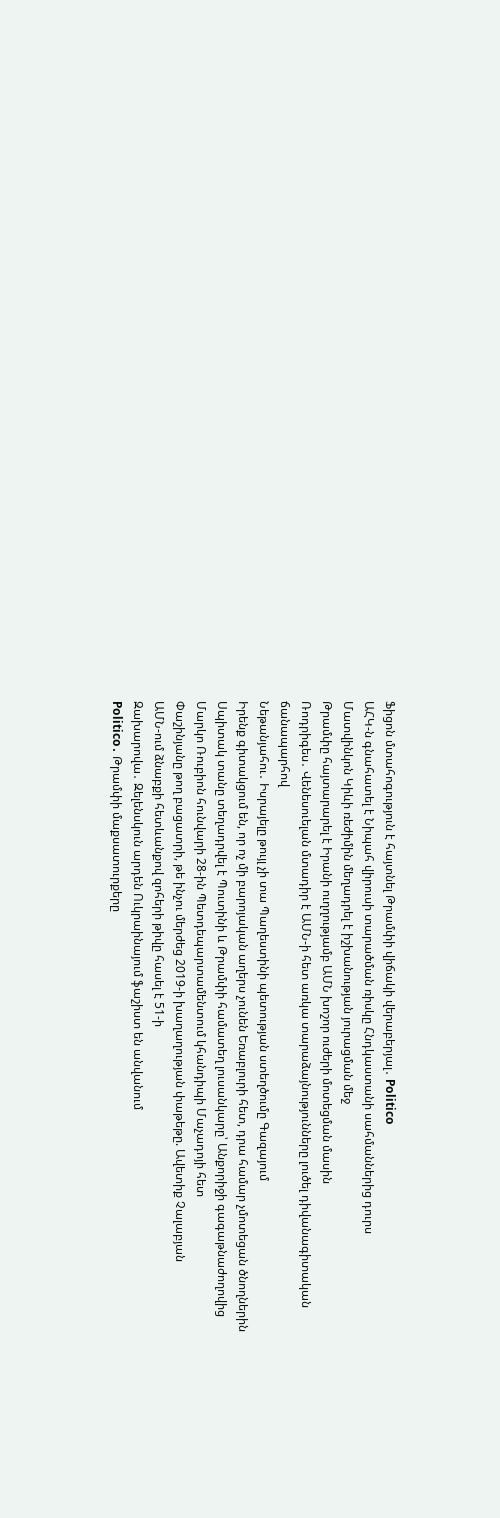Ֆիցոն մտահոգություն է հայտնել Թրամփի վիճակի վերաբերյալ․ Politico
ԱՀԿ-ն գնահատել է Նիպահ վիրուսի տարածման ռիսկը Հնդկաստանի սահմաններից դուրս
Մատվինկոն Կիևի ռեժիմին մեղադրել է իշխանության յուրացման մեջ
Թրամփը հայտարարել է Իրանի ուղղությամբ ԱՄՆ խոշոր ուժերի մոտեցման մասին
Ռոդրիգես․ Վենեսուելան մտադիր է ԱՄՆ-ի հետ առկա տարաձայնությունները լուծել դիվանագիտական ճանապարհով
Նեթանյահու․ Իսրայելը թույլ չի տա Պաղեստինի պետության ստեղծումը Գազայում
Իրենք գիտակցում են, որ ոչ մի բարոյական աղերս չունեն Եռաբլուրի հետ, դրա համար չմոտեցան ծնողներին
Սպիտակ տանը տեղադրվել է Պուտինի և Թրամփի համատեղ լուսանկարը՝ Անքորիջի գագաթնաժողովից
Մարկո Ռուբիոն հունվարի 28-ին Պետդեպարտամենտում կհանդիպի Մաչադոյի հետ
Փաշինյանը թող բացատրի, թե ինչու մերժեց 2019-ի խաղաղության փաթեթը. Ավետիք Չալաբյան
ԱՄՆ-ում ձնաբքի հետևանքով զոհերի թիվը հասել է 51-ի
Զախարովա․ Զելենսկուն արդեն Ուկրաինայում ֆաշիստ են անվանում
Politico․ Թրամփի մաքսատուրքերը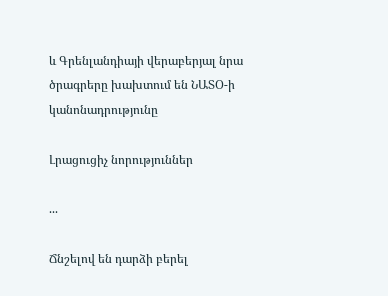և Գրենլանդիայի վերաբերյալ նրա ծրագրերը խախտում են ՆԱՏՕ-ի կանոնադրությունը

Լրացուցիչ նորություններ

...

Ճնշելով են դարձի բերել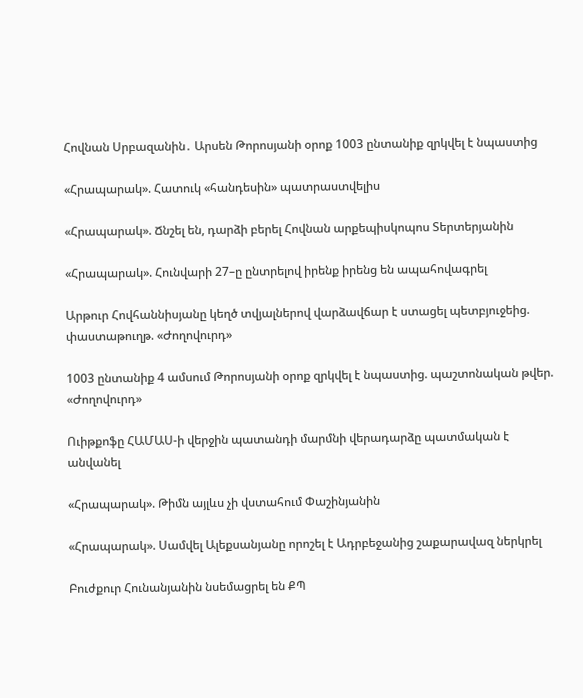Հովնան Սրբազանին․ Արսեն Թորոսյանի օրոք 1003 ընտանիք զրկվել է նպաստից

«Հրապարակ». Հատուկ «հանդեսին» պատրաստվելիս

«Հրապարակ». Ճնշել են, դարձի բերել Հովնան արքեպիսկոպոս Տերտերյանին

«Հրապարակ». Հունվարի 27–ը ընտրելով իրենք իրենց են ապահովագրել

Արթուր Հովհաննիսյանը կեղծ տվյալներով վարձավճար է ստացել պետբյուջեից. փաստաթուղթ. «Ժողովուրդ»

1003 ընտանիք 4 ամսում Թորոսյանի օրոք զրկվել է նպաստից. պաշտոնական թվեր. «Ժողովուրդ»

Ուիթքոֆը ՀԱՄԱՍ-ի վերջին պատանդի մարմնի վերադարձը պատմական է անվանել

«Հրապարակ». Թիմն այլևս չի վստահում Փաշինյանին

«Հրապարակ». Սամվել Ալեքսանյանը որոշել է Ադրբեջանից շաքարավազ ներկրել

Բուժքուր Հունանյանին նսեմացրել են ՔՊ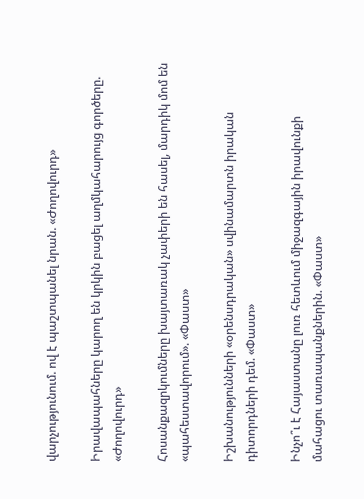վարչությունում. ով է պաշտպանել նրան. «Ժողովուրդ»

Իրավապահները կարող են կրկին բացել աղմկահարույց գործերը. «Ժողովուրդ»

Հոսանքազրկումները խայտառակ չափերի են հասել, մարդիկ մոմ են «պահեստավորում». «Փաստ»

Իշխանությունների «օրենսդրական» սվինամարտն իրական դիտորդների դեմ. «Փաստ»

Ինչո՞ւ է Հայաստանը լուռ հետևում միջազգային իրավունքի մահացու տառապանքներին. «Փաստ»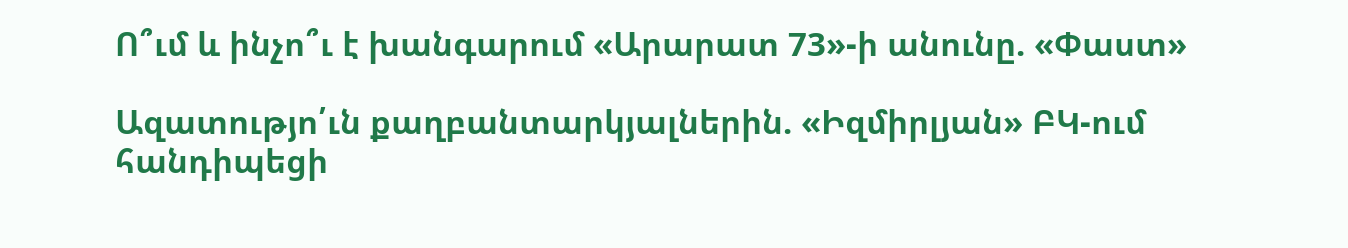Ո՞ւմ և ինչո՞ւ է խանգարում «Արարատ 73»-ի անունը. «Փաստ»

Ազատությո՛ւն քաղբանտարկյալներին. «Իզմիրլյան» ԲԿ-ում հանդիպեցի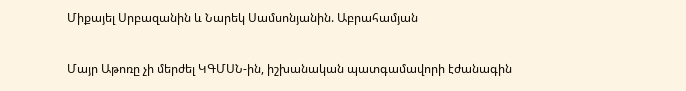Միքայել Սրբազանին և Նարեկ Սամսոնյանին. Աբրահամյան

Մայր Աթոռը չի մերժել ԿԳՄՍՆ-ին, իշխանական պատգամավորի էժանագին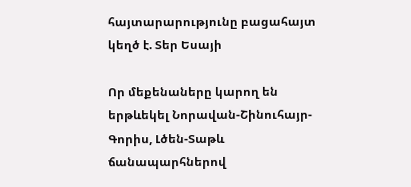հայտարարությունը բացահայտ կեղծ է. Տեր Եսայի

Որ մեքենաները կարող են երթևեկել Նորավան-Շինուհայր-Գորիս, Լծեն-Տաթև ճանապարհներով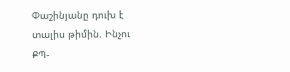Փաշինյանը դուխ է տալիս թիմին. Ինչու ՔՊ-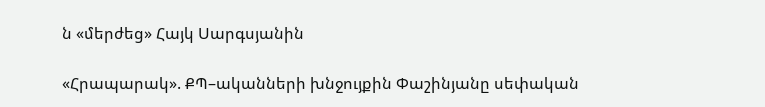ն «մերժեց» Հայկ Սարգսյանին

«Հրապարակ». ՔՊ–ականների խնջույքին Փաշինյանը սեփական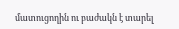մատուցողին ու բաժակն է տարել